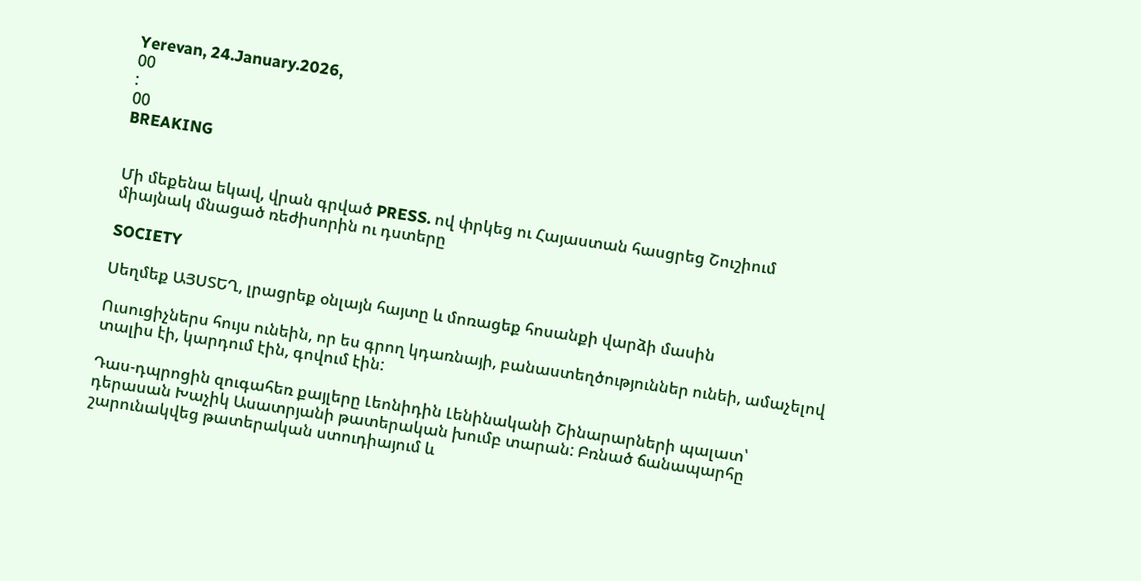Yerevan, 24.January.2026,
00
:
00
BREAKING


Մի մեքենա եկավ, վրան գրված PRESS. ով փրկեց ու Հայաստան հասցրեց Շուշիում միայնակ մնացած ռեժիսորին ու դստերը

SOCIETY

Սեղմեք ԱՅՍՏԵՂ, լրացրեք օնլայն հայտը և մոռացեք հոսանքի վարձի մասին

Ուսուցիչներս հույս ունեին, որ ես գրող կդառնայի, բանաստեղծություններ ունեի, ամաչելով տալիս էի, կարդում էին, գովում էին:

Դաս-դպրոցին զուգահեռ քայլերը Լեոնիդին Լենինականի Շինարարների պալատ՝ դերասան Խաչիկ Ասատրյանի թատերական խումբ տարան: Բռնած ճանապարհը շարունակվեց թատերական ստուդիայում և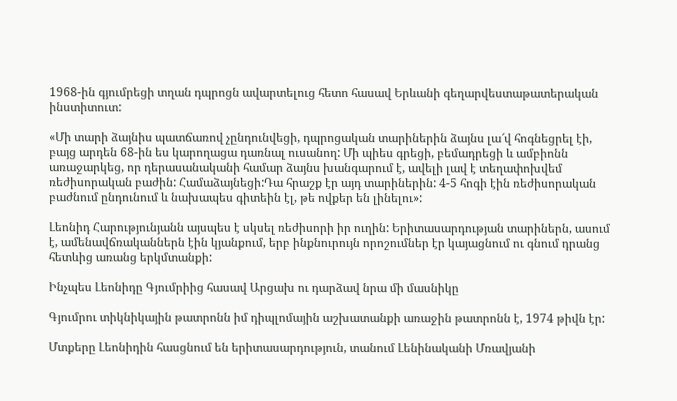1968-ին գյումրեցի տղան դպրոցն ավարտելուց հետո հասավ Երևանի գեղարվեստաթատերական ինստիտուտ:

«Մի տարի ձայնիս պատճառով չընդունվեցի, դպրոցական տարիներին ձայնս լա՜վ հոգնեցրել էի, բայց արդեն 68-ին ես կարողացա դառնալ ուսանող: Մի պիես գրեցի, բեմադրեցի և ամբիոնն առաջարկեց, որ դերասանականի համար ձայնս խանգարում է, ավելի լավ է տեղափոխվեմ ռեժիսորական բաժին: Համաձայնեցի:Դա հրաշք էր այդ տարիներին: 4-5 հոգի էին ռեժիսորական բաժնում ընդունում և նախապես գիտեին էլ, թե ովքեր են լինելու»:

Լեոնիդ Հարությունյանն այսպես է սկսել ռեժիսորի իր ուղին: Երիտասարդության տարիներն, ասում է, ամենավճռականներն էին կյանքում, երբ ինքնուրույն որոշումներ էր կայացնում ու գնում դրանց հետևից առանց երկմտանքի:

Ինչպես Լեոնիդը Գյումրիից հասավ Արցախ ու դարձավ նրա մի մասնիկը

Գյումրու տիկնիկային թատրոնն իմ դիպլոմային աշխատանքի առաջին թատրոնն է, 1974 թիվն էր:

Մտքերը Լեոնիդին հասցնում են երիտասարդություն, տանում Լենինականի Մռավյանի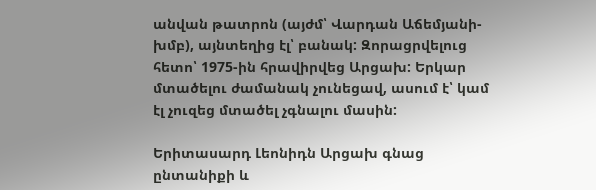անվան թատրոն (այժմ՝ Վարդան Աճեմյանի-խմբ), այնտեղից էլ՝ բանակ: Զորացրվելուց հետո՝ 1975-ին հրավիրվեց Արցախ: Երկար մտածելու ժամանակ չունեցավ, ասում է՝ կամ էլ չուզեց մտածել չգնալու մասին:

Երիտասարդ Լեոնիդն Արցախ գնաց ընտանիքի և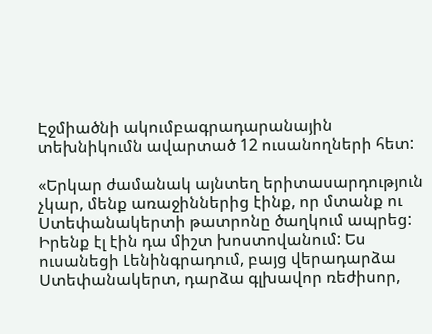Էջմիածնի ակումբագրադարանային տեխնիկումն ավարտած 12 ուսանողների հետ:

«Երկար ժամանակ այնտեղ երիտասարդություն չկար, մենք առաջիններից էինք, որ մտանք ու Ստեփանակերտի թատրոնը ծաղկում ապրեց: Իրենք էլ էին դա միշտ խոստովանում: Ես ուսանեցի Լենինգրադում, բայց վերադարձա Ստեփանակերտ, դարձա գլխավոր ռեժիսոր,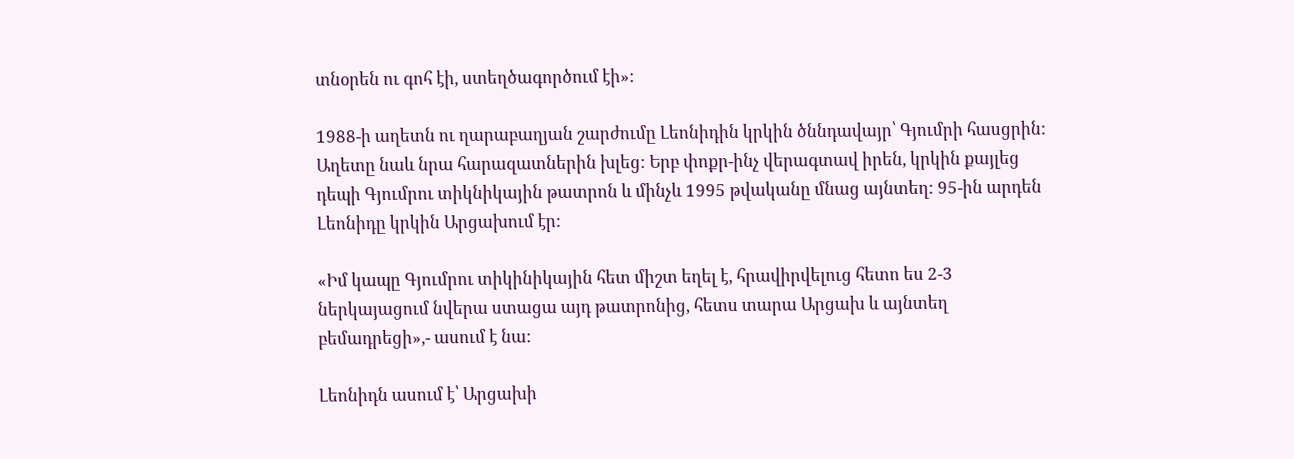տնօրեն ու գոհ էի, ստեղծագործում էի»:

1988-ի աղետն ու ղարաբաղյան շարժումը Լեոնիդին կրկին ծննդավայր՝ Գյումրի հասցրին: Աղետը նաև նրա հարազատներին խլեց: Երբ փոքր-ինչ վերագտավ իրեն, կրկին քայլեց դեպի Գյումրու տիկնիկային թատրոն և մինչև 1995 թվականը մնաց այնտեղ: 95-ին արդեն Լեոնիդը կրկին Արցախում էր:

«Իմ կապը Գյումրու տիկինիկային հետ միշտ եղել է, հրավիրվելուց հետո ես 2-3 ներկայացում նվերա ստացա այդ թատրոնից, հետս տարա Արցախ և այնտեղ բեմադրեցի»,- ասում է նա:

Լեոնիդն ասում է՝ Արցախի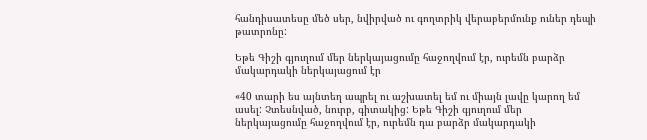հանդիսատեսը մեծ սեր, նվիրված ու գողտրիկ վերաբերմունք ուներ դեպի թատրոնը:

Եթե Գիշի գյուղում մեր ներկայացումը հաջողվում էր, ուրեմն բարձր մակարդակի ներկայացում էր

«40 տարի ես այնտեղ ապրել ու աշխատել եմ ու միայն լավը կարող եմ ասել: Չտեսնված, նուրբ, գիտակից: Եթե Գիշի գյուղում մեր ներկայացումը հաջողվում էր, ուրեմն դա բարձր մակարդակի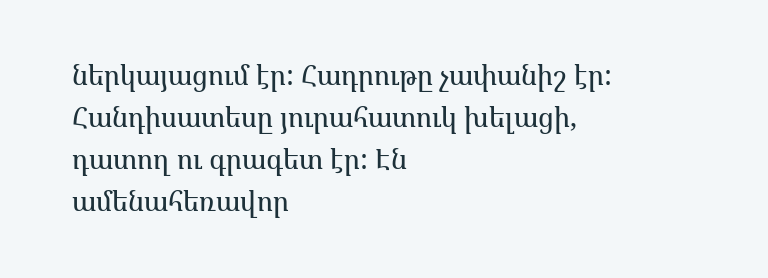ներկայացում էր: Հադրութը չափանիշ էր: Հանդիսատեսը յուրահատուկ խելացի, դատող ու գրագետ էր: Էն ամենահեռավոր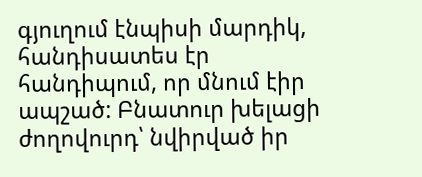գյուղում էնպիսի մարդիկ, հանդիսատես էր հանդիպում, որ մնում էիր ապշած: Բնատուր խելացի ժողովուրդ՝ նվիրված իր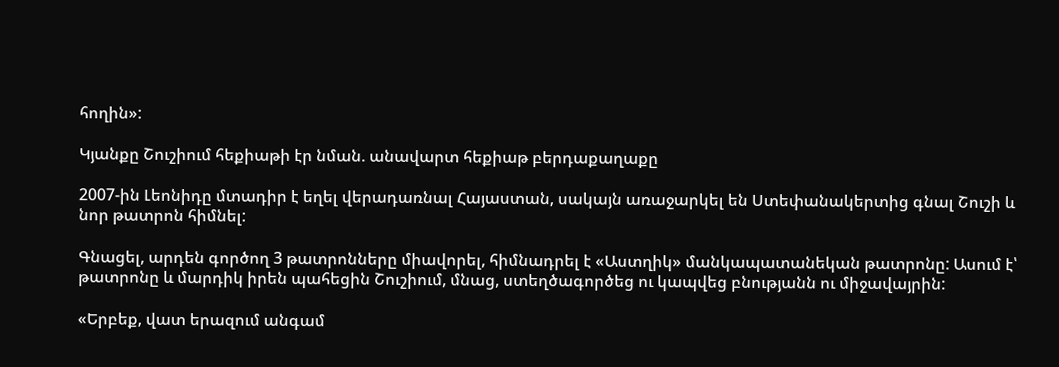հողին»:

Կյանքը Շուշիում հեքիաթի էր նման. անավարտ հեքիաթ բերդաքաղաքը

2007-ին Լեոնիդը մտադիր է եղել վերադառնալ Հայաստան, սակայն առաջարկել են Ստեփանակերտից գնալ Շուշի և նոր թատրոն հիմնել:

Գնացել, արդեն գործող 3 թատրոնները միավորել, հիմնադրել է «Աստղիկ» մանկապատանեկան թատրոնը: Ասում է՝ թատրոնը և մարդիկ իրեն պահեցին Շուշիում, մնաց, ստեղծագործեց ու կապվեց բնությանն ու միջավայրին:

«Երբեք, վատ երազում անգամ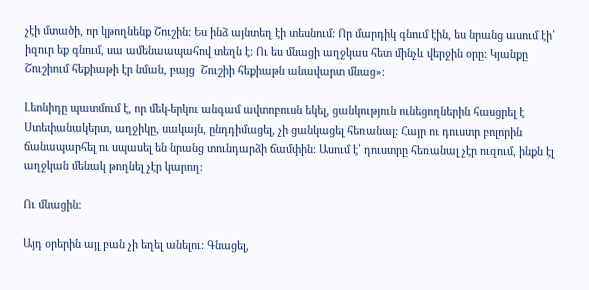չէի մտածի, որ կթողնենք Շուշին: Ես ինձ այնտեղ էի տեսնում: Որ մարդիկ գնում էին, ես նրանց ասում էի՝ իզուր եք գնում, սա ամենաապահով տեղն է: Ու ես մնացի աղջկաս հետ մինչև վերջին օրը: Կյանքը Շուշիում հեքիաթի էր նման, բայց  Շուշիի հեքիաթն անավարտ մնաց»:

Լեոնիդը պատմում է, որ մեկ-երկու անգամ ավտոբուսն եկել, ցանկություն ունեցողներին հասցրել է Ստեփանակերտ, աղջիկը, սակայն, ընդդիմացել, չի ցանկացել հեռանալ: Հայր ու դուստր բոլորին ճանապարհել ու սպասել են նրանց տունդարձի ճամփին: Ասում է՝ դուստրը հեռանալ չէր ուզում, ինքն էլ աղջկան մենակ թողնել չէր կարող:

Ու մնացին:

Այդ օրերին այլ բան չի եղել անելու: Գնացել,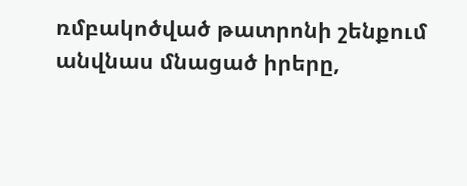ռմբակոծված թատրոնի շենքում անվնաս մնացած իրերը,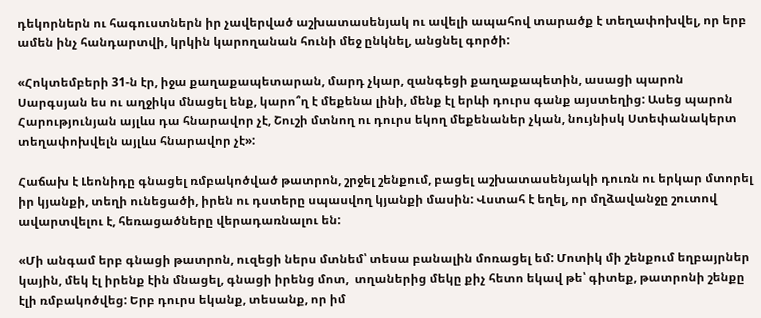դեկորներն ու հագուստներն իր չավերված աշխատասենյակ ու ավելի ապահով տարածք է տեղափոխվել, որ երբ ամեն ինչ հանդարտվի, կրկին կարողանան հունի մեջ ընկնել, անցնել գործի:

«Հոկտեմբերի 31-ն էր, իջա քաղաքապետարան, մարդ չկար, զանգեցի քաղաքապետին, ասացի պարոն Սարգսյան ես ու աղջիկս մնացել ենք, կարո՞ղ է մեքենա լինի, մենք էլ երևի դուրս գանք այստեղից: Ասեց պարոն Հարությունյան այլևս դա հնարավոր չէ, Շուշի մտնող ու դուրս եկող մեքենաներ չկան, նույնիսկ Ստեփանակերտ տեղափոխվելն այլևս հնարավոր չէ»:

Հաճախ է Լեոնիդը գնացել ռմբակոծված թատրոն, շրջել շենքում, բացել աշխատասենյակի դուռն ու երկար մտորել իր կյանքի, տեղի ունեցածի, իրեն ու դստերը սպասվող կյանքի մասին: Վստահ է եղել, որ մղձավանջը շուտով ավարտվելու է, հեռացածները վերադառնալու են:

«Մի անգամ երբ գնացի թատրոն, ուզեցի ներս մտնեմ՝ տեսա բանալին մոռացել եմ: Մոտիկ մի շենքում եղբայրներ կային, մեկ էլ իրենք էին մնացել, գնացի իրենց մոտ,  տղաներից մեկը քիչ հետո եկավ թե՝ գիտեք, թատրոնի շենքը էլի ռմբակոծվեց: Երբ դուրս եկանք, տեսանք, որ իմ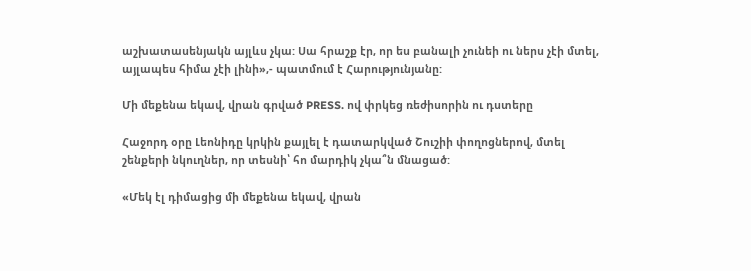աշխատասենյակն այլևս չկա: Սա հրաշք էր, որ ես բանալի չունեի ու ներս չէի մտել, այլապես հիմա չէի լինի»,- պատմում է Հարությունյանը:

Մի մեքենա եկավ, վրան գրված PRESS. ով փրկեց ռեժիսորին ու դստերը

Հաջորդ օրը Լեոնիդը կրկին քայլել է դատարկված Շուշիի փողոցներով, մտել շենքերի նկուղներ, որ տեսնի՝ հո մարդիկ չկա՞ն մնացած:

«Մեկ էլ դիմացից մի մեքենա եկավ, վրան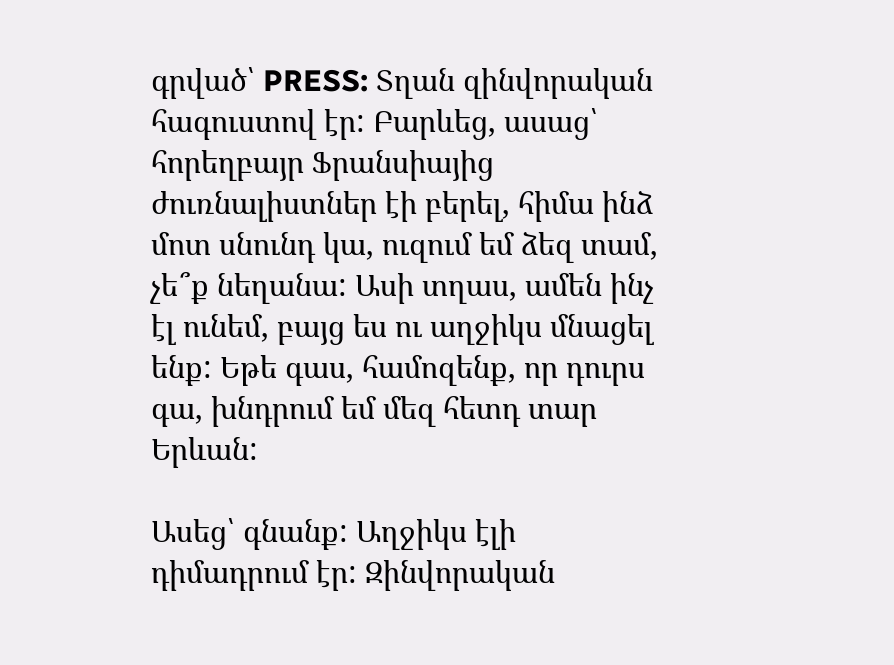գրված՝ PRESS: Տղան զինվորական հագուստով էր: Բարևեց, ասաց՝ հորեղբայր Ֆրանսիայից ժուռնալիստներ էի բերել, հիմա ինձ մոտ սնունդ կա, ուզում եմ ձեզ տամ, չե՞ք նեղանա: Ասի տղաս, ամեն ինչ էլ ունեմ, բայց ես ու աղջիկս մնացել ենք: Եթե գաս, համոզենք, որ դուրս գա, խնդրում եմ մեզ հետդ տար Երևան:

Ասեց՝ գնանք: Աղջիկս էլի դիմադրում էր: Զինվորական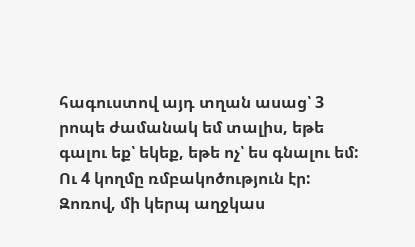հագուստով այդ տղան ասաց՝ 3 րոպե ժամանակ եմ տալիս, եթե գալու եք՝ եկեք, եթե ոչ՝ ես գնալու եմ: Ու 4 կողմը ռմբակոծություն էր: Զոռով, մի կերպ աղջկաս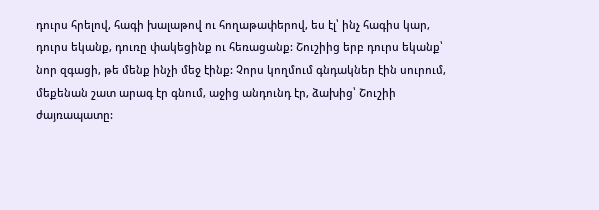դուրս հրելով, հագի խալաթով ու հողաթափերով, ես էլ՝ ինչ հագիս կար, դուրս եկանք, դուռը փակեցինք ու հեռացանք: Շուշիից երբ դուրս եկանք՝ նոր զգացի, թե մենք ինչի մեջ էինք: Չորս կողմում գնդակներ էին սուրում, մեքենան շատ արագ էր գնում, աջից անդունդ էր, ձախից՝ Շուշիի ժայռապատը: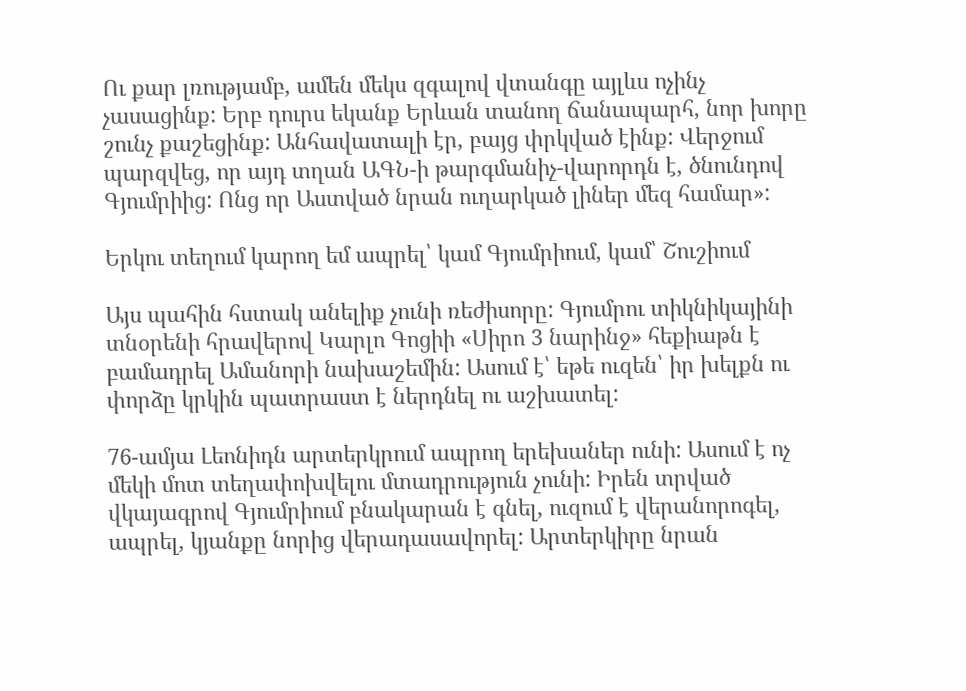Ու քար լռությամբ, ամեն մեկս զգալով վտանգը այլևս ոչինչ չասացինք: Երբ դուրս եկանք Երևան տանող ճանապարհ, նոր խորը շունչ քաշեցինք: Անհավատալի էր, բայց փրկված էինք: Վերջում պարզվեց, որ այդ տղան ԱԳՆ-ի թարգմանիչ-վարորդն է, ծնունդով Գյումրիից: Ոնց որ Աստված նրան ուղարկած լիներ մեզ համար»:

Երկու տեղում կարող եմ ապրել՝ կամ Գյումրիում, կամ՝ Շուշիում

Այս պահին հստակ անելիք չունի ռեժիսորը: Գյումրու տիկնիկայինի տնօրենի հրավերով Կարլո Գոցիի «Սիրո 3 նարինջ» հեքիաթն է բամադրել Ամանորի նախաշեմին: Ասում է՝ եթե ուզեն՝ իր խելքն ու փորձը կրկին պատրաստ է ներդնել ու աշխատել:

76-ամյա Լեոնիդն արտերկրում ապրող երեխաներ ունի: Ասում է ոչ մեկի մոտ տեղափոխվելու մտադրություն չունի: Իրեն տրված վկայագրով Գյումրիում բնակարան է գնել, ուզում է վերանորոգել, ապրել, կյանքը նորից վերադասավորել: Արտերկիրը նրան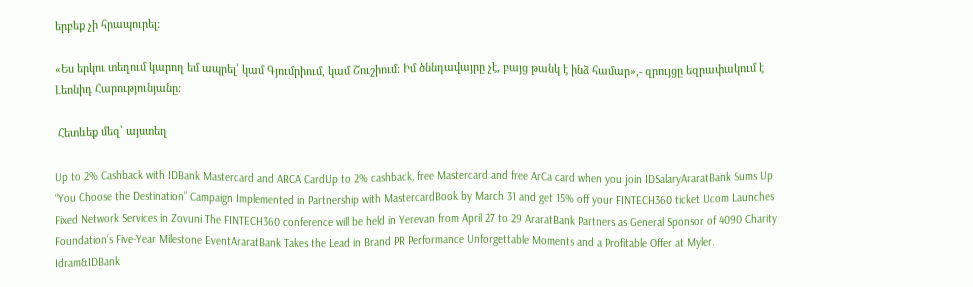երբեք չի հրապուրել:

«Ես երկու տեղում կարող եմ ապրել՝ կամ Գյումրիում, կամ Շուշիում: Իմ ծննդավայրը չէ, բայց թանկ է ինձ համար»,- զրույցը եզրափակում է Լեոնիդ Հարությունյանը:

 Հետևեք մեզ՝ այստեղ

Up to 2% Cashback with IDBank Mastercard and ARCA CardUp to 2% cashback, free Mastercard and free ArCa card when you join IDSalaryAraratBank Sums Up “You Choose the Destination” Campaign Implemented in Partnership with MastercardBook by March 31 and get 15% off your FINTECH360 ticket Ucom Launches Fixed Network Services in Zovuni The FINTECH360 conference will be held in Yerevan from April 27 to 29 AraratBank Partners as General Sponsor of 4090 Charity Foundation's Five-Year Milestone EventAraratBank Takes the Lead in Brand PR Performance Unforgettable Moments and a Profitable Offer at Myler. Idram&IDBank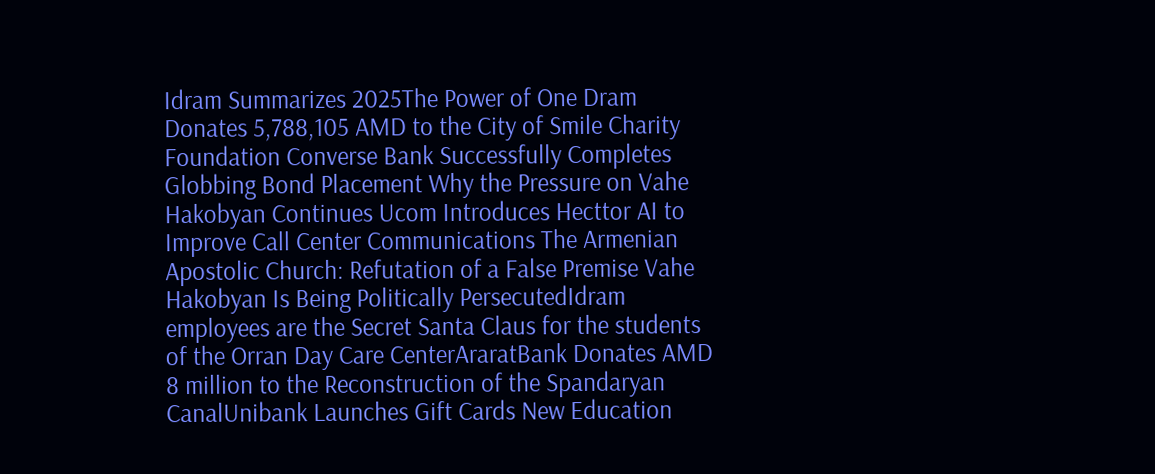Idram Summarizes 2025The Power of One Dram Donates 5,788,105 AMD to the City of Smile Charity Foundation Converse Bank Successfully Completes Globbing Bond Placement Why the Pressure on Vahe Hakobyan Continues Ucom Introduces Hecttor AI to Improve Call Center Communications The Armenian Apostolic Church: Refutation of a False Premise Vahe Hakobyan Is Being Politically PersecutedIdram employees are the Secret Santa Claus for the students of the Orran Day Care CenterAraratBank Donates AMD 8 million to the Reconstruction of the Spandaryan CanalUnibank Launches Gift Cards New Education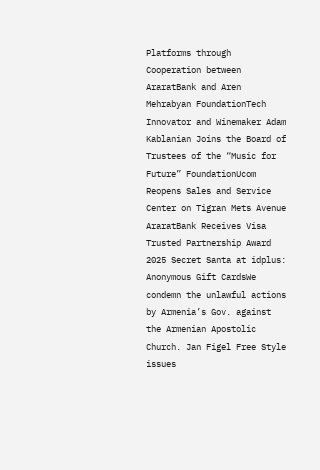Platforms through Cooperation between AraratBank and Aren Mehrabyan FoundationTech Innovator and Winemaker Adam Kablanian Joins the Board of Trustees of the “Music for Future” FoundationUcom Reopens Sales and Service Center on Tigran Mets Avenue AraratBank Receives Visa Trusted Partnership Award 2025 Secret Santa at idplus: Anonymous Gift CardsWe condemn the unlawful actions by Armenia’s Gov. against the Armenian Apostolic Church. Jan Figel Free Style issues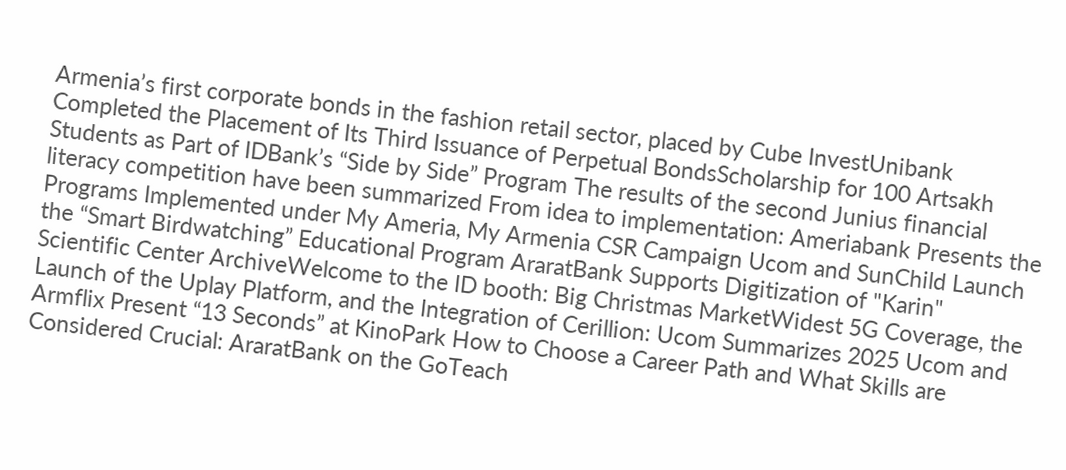Armenia’s first corporate bonds in the fashion retail sector, placed by Cube InvestUnibank Completed the Placement of Its Third Issuance of Perpetual BondsScholarship for 100 Artsakh Students as Part of IDBank’s “Side by Side” Program The results of the second Junius financial literacy competition have been summarized From idea to implementation: Ameriabank Presents the Programs Implemented under My Ameria, My Armenia CSR Campaign Ucom and SunChild Launch the “Smart Birdwatching” Educational Program AraratBank Supports Digitization of "Karin" Scientific Center ArchiveWelcome to the ID booth: Big Christmas MarketWidest 5G Coverage, the Launch of the Uplay Platform, and the Integration of Cerillion: Ucom Summarizes 2025 Ucom and Armflix Present “13 Seconds” at KinoPark How to Choose a Career Path and What Skills are Considered Crucial: AraratBank on the GoTeach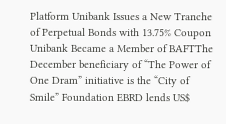Platform Unibank Issues a New Tranche of Perpetual Bonds with 13.75% Coupon Unibank Became a Member of BAFTThe December beneficiary of “The Power of One Dram” initiative is the “City of Smile” Foundation EBRD lends US$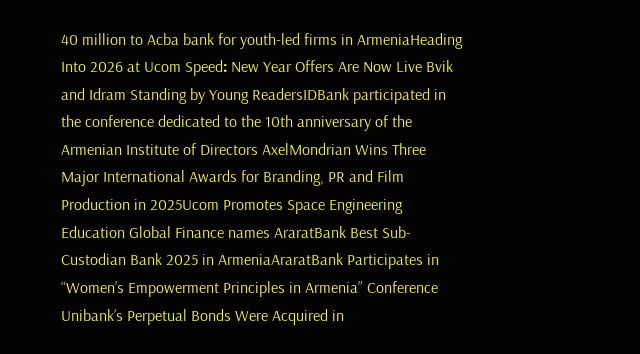40 million to Acba bank for youth-led firms in ArmeniaHeading Into 2026 at Ucom Speed։ New Year Offers Are Now Live Bvik and Idram Standing by Young ReadersIDBank participated in the conference dedicated to the 10th anniversary of the Armenian Institute of Directors AxelMondrian Wins Three Major International Awards for Branding, PR and Film Production in 2025Ucom Promotes Space Engineering Education Global Finance names AraratBank Best Sub-Custodian Bank 2025 in ArmeniaAraratBank Participates in “Women’s Empowerment Principles in Armenia” Conference Unibank’s Perpetual Bonds Were Acquired in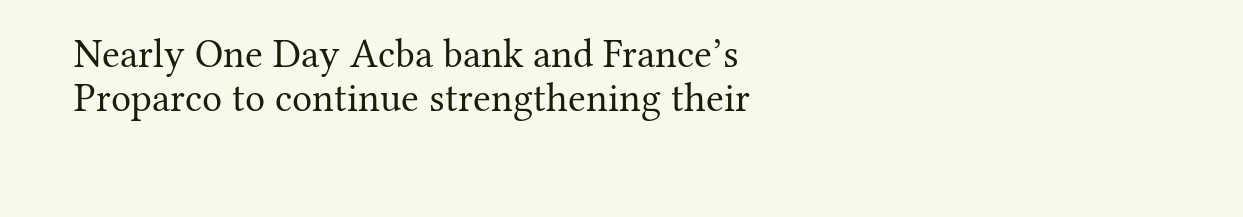Nearly One Day Acba bank and France’s Proparco to continue strengthening their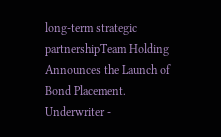long-term strategic partnershipTeam Holding Announces the Launch of Bond Placement. Underwriter -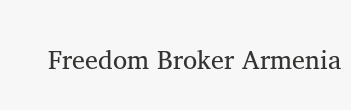Freedom Broker Armenia